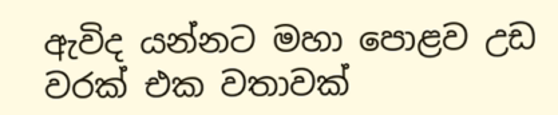ඇවිද යන්නට මහා පොළව උඩ
වරක් එක වතාවක්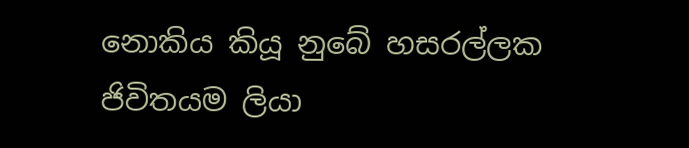නොකිය කියූ නුබේ හසරල්ලක
ජිවිතයම ලියා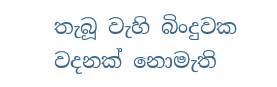තැබූ වැහි බිංදුවක
වදනක් නොමැති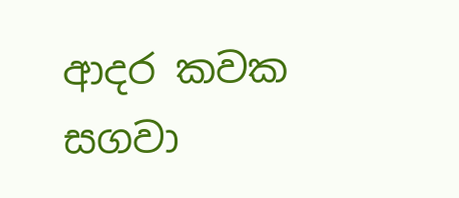ආදර කවක
සගවා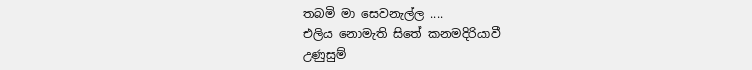තබමි මා සෙවනැල්ල ....
එලිය නොමැති සිතේ කනමදිරියාවී
උණුසුම්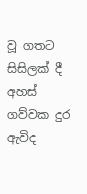වූ ගතට සිසිලක් දී
අහස් ගව්වක දුර ඇවිද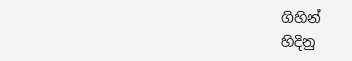ගිහින්
හිදිනු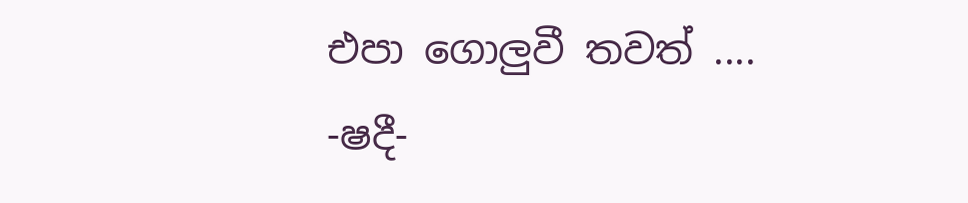එපා ගොලුවී තවත් ....
-ෂදී-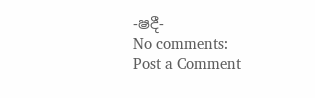-ෂදී-
No comments:
Post a Comment